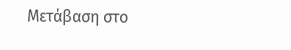Μετάβαση στο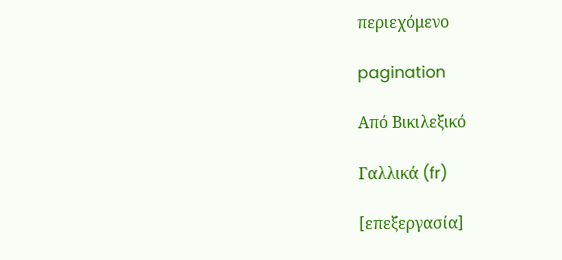περιεχόμενο

pagination

Από Βικιλεξικό

Γαλλικά (fr)

[επεξεργασία]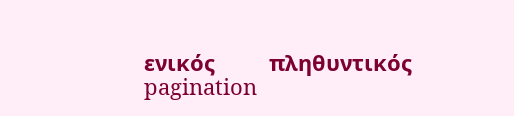ενικός         πληθυντικός
pagination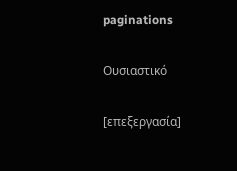paginations

Ουσιαστικό

[επεξεργασία]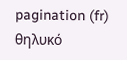pagination (fr) θηλυκό